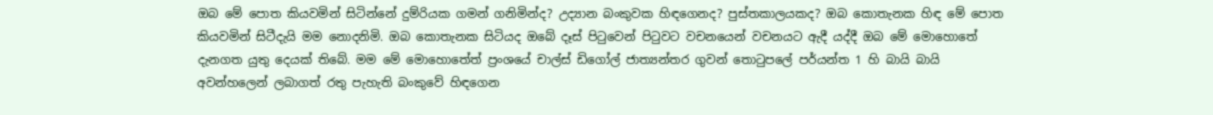ඔබ මේ පොත කියවමින් සිටින්නේ දුම්රියක ගමන් ගනිමින්ද? උද්‍යාන බංකුවක හිඳගෙනද? පුස්තකාලයකද? ඔබ කොතැනක හිඳ මේ පොත කියවමින් සිටීදැයි මම නොදනිමි. ඔබ කොතැනක සිටියද ඔබේ දෑස් පිටුවෙන් පිටුවට වචනයෙන් වචනයට ඇදී යද්දී ඔබ මේ මොහොතේ දැනගත යුතු දෙයක් තිබේ. මම මේ මොහොතේත් ප්‍රංශයේ චාල්ස් ඩිගෝල් ජාත්‍යන්තර ගුවන් තොටුපලේ පර්යන්ත 1 හි බායි බායි අවන්හලෙන් ලබාගත් රතු පැහැති බංකුවේ හිඳගෙන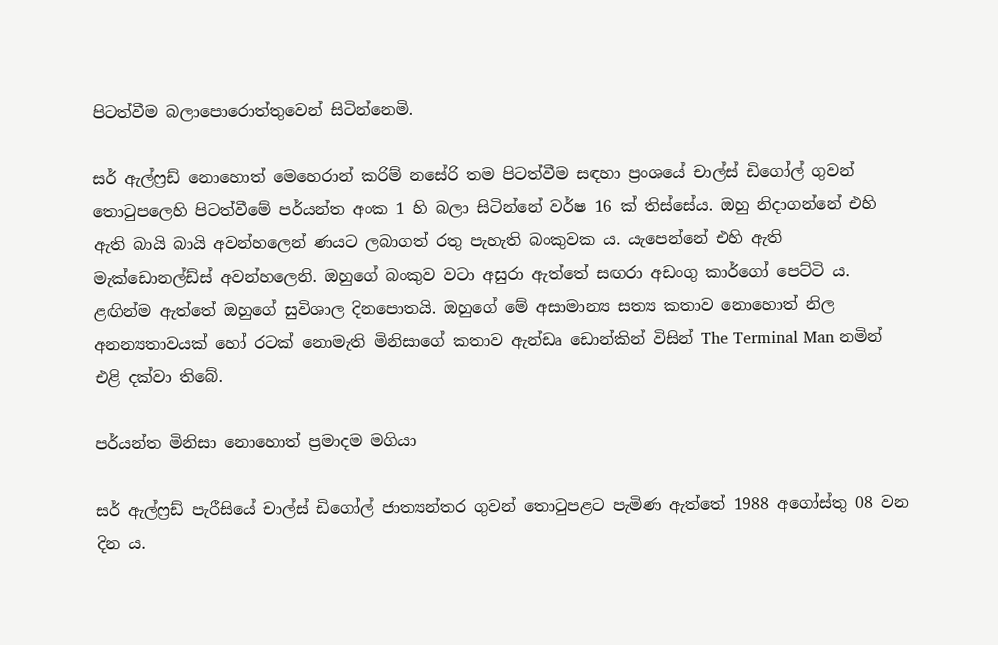පිටත්වීම බලාපොරොත්තුවෙන් සිටින්නෙමි.

සර් ඇල්ෆ්‍රඩ් නොහොත් මෙහෙරාන් කරිම් නසේරි තම පිටත්වීම සඳහා ප්‍රංශයේ චාල්ස් ඩිගෝල් ගුවන් තොටුපලෙහි පිටත්වීමේ පර්යන්ත අංක 1 හි බලා සිටින්නේ වර්ෂ 16 ක් තිස්සේය. ඔහු නිදාගන්නේ එහි ඇති බායි බායි අවන්හලෙන් ණයට ලබාගත් රතු පැහැති බංකුවක ය. යැපෙන්නේ එහි ඇති මැක්ඩොනල්ඩ්ස් අවන්හලෙනි. ඔහුගේ බංකුව වටා අසුරා ඇත්තේ සඟරා අඩංගු කාර්ගෝ පෙට්ටි ය. ළඟින්ම ඇත්තේ ඔහුගේ සුවිශාල දිනපොතයි. ඔහුගේ මේ අසාමාන්‍ය සත්‍ය කතාව නොහොත් නිල අනන්‍යතාවයක් හෝ රටක් නොමැති මිනිසාගේ කතාව ඇන්ඩෘ ඩොන්කින් විසින් The Terminal Man නමින් එළි දක්වා තිබේ.

පර්යන්ත මිනිසා නොහොත් ප්‍රමාදම මගියා

සර් ඇල්ෆ්‍රඩ් පැරීසියේ චාල්ස් ඩිගෝල් ජාත්‍යන්තර ගුවන් තොටුපළට පැමිණ ඇත්තේ 1988 අගෝස්තු 08 වන දින ය.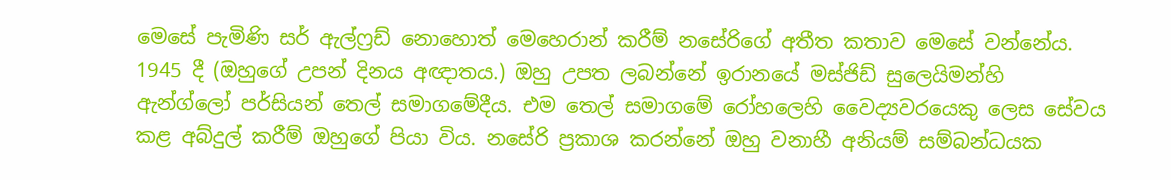මෙසේ පැමිණි සර් ඇල්ෆ්‍රඩ් නොහොත් මෙහෙරාන් කරීම් නසේරිගේ අතීත කතාව මෙසේ වන්නේය. 1945 දී (ඔහුගේ උපන් දිනය අඥාතය.) ඔහු උපත ලබන්නේ ඉරානයේ මස්ජිඩ් සුලෙයිමන්හි ඇන්ග්ලෝ පර්සියන් තෙල් සමාගමේදීය. එම තෙල් සමාගමේ රෝහලෙහි වෛද්‍යවරයෙකු ලෙස සේවය කළ අබ්දුල් කරීම් ඔහුගේ පියා විය. නසේරි ප්‍රකාශ කරන්නේ ඔහු වනාහී අනියම් සම්බන්ධයක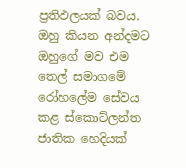ප්‍රතිඵලයක් බවය. ඔහු කියන අන්දමට ඔහුගේ මව එම තෙල් සමාගමේ රෝහලේම සේවය කළ ස්කොට්ලන්ත ජාතික හෙදියක්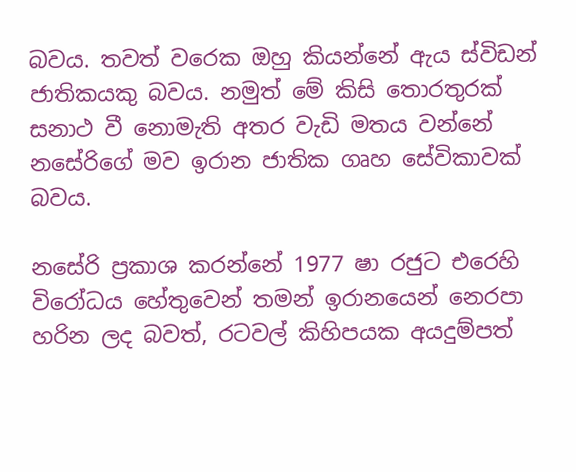බවය. තවත් වරෙක ඔහු කියන්නේ ඇය ස්විඩන් ජාතිකයකු බවය. නමුත් මේ කිසි තොරතුරක් සනාථ වී නොමැති අතර වැඩි මතය වන්නේ නසේරිගේ මව ඉරාන ජාතික ගෘහ සේවිකාවක් බවය.

නසේරි ප්‍රකාශ කරන්නේ 1977 ෂා රජුට එරෙහි විරෝධය හේතුවෙන් තමන් ඉරානයෙන් නෙරපා හරින ලද බවත්, රටවල් කිහිපයක අයදුම්පත්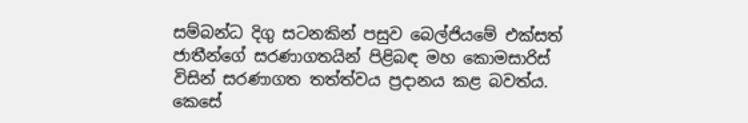සම්බන්ධ දිගු සටනකින් පසුව බෙල්ජියමේ එක්සත් ජාතීන්ගේ සරණාගතයින් පිළිබඳ මහ කොමසාරිස් විසින් සරණාගත තත්ත්වය ප්‍රදානය කළ බවත්ය. කෙසේ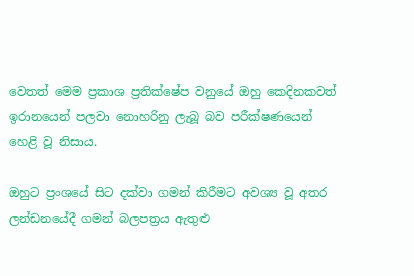වෙතත් මෙම ප්‍රකාශ ප්‍රතික්ෂේප වනුයේ ඔහු කෙදිනකවත් ඉරානයෙන් පලවා නොහරිනු ලැබූ බව පරීක්ෂණයෙන් හෙළි වූ නිසාය.

ඔහුට ප්‍රංශයේ සිට දක්වා ගමන් කිරීමට අවශ්‍ය වූ අතර ලන්ඩනයේදී ගමන් බලපත්‍රය ඇතුළු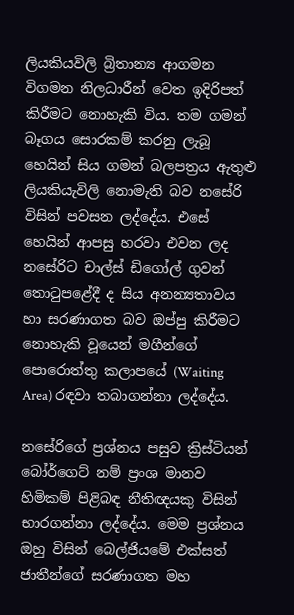ලියකියවිලි ‍බ්‍රිතාන්‍ය ආගමන විගමන නිලධාරීන් වෙත ඉදිරිපත් කිරීමට නොහැකි විය. තම ගමන් බෑගය සොරකම් කරනු ලැබූ හෙයින් සිය ගමන් බලපත්‍රය ඇතුළු ලියකියැවිලි නොමැති බව නසේරි විසින් පවසන ලද්දේය. එසේ හෙයින් ආපසු හරවා එවන ලද නසේරිට චාල්ස් ඩිගෝල් ගුවන් තොටුපළේදී ද සිය අනන්‍යතාවය හා සරණාගත බව ඔප්පු කිරීමට නොහැකි වූයෙන් මගීන්ගේ පොරොත්තු කලාපයේ (Waiting Area) රඳවා තබාගන්නා ලද්දේය.

නසේරිගේ ප්‍රශ්නය පසුව ක්‍රිස්ටියන් බෝර්ගෙට් නම් ප්‍රංශ මානව හිමිකම් පිළිබඳ නීතිඥයකු විසින් භාරගන්නා ලද්දේය. මෙම ප්‍රශ්නය ඔහු විසින් බෙල්ජියමේ එක්සත් ජාතීන්ගේ සරණාගත මහ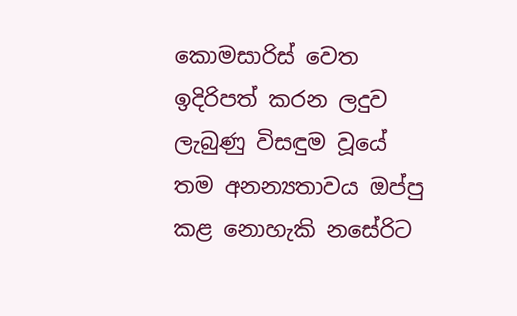කොමසාරිස් වෙත ඉදිරිපත් කරන ලදුව ලැබුණු විසඳුම වූයේ තම අනන්‍යතාවය ඔප්පු කළ නොහැකි නසේරිට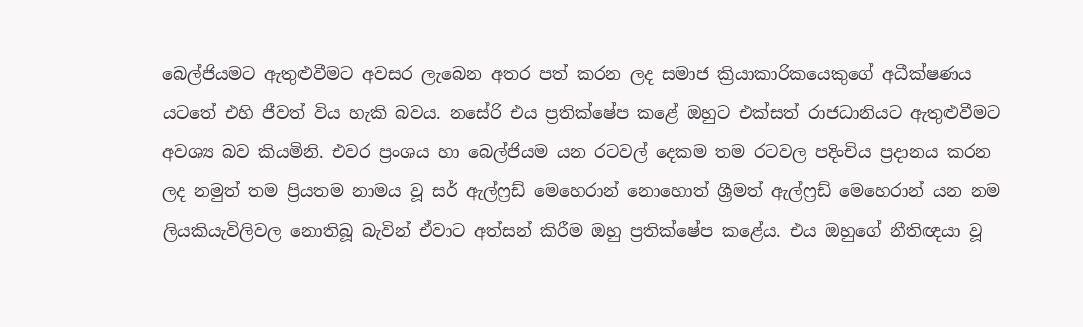බෙල්ජියමට ඇතුළුවීමට අවසර ලැබෙන අතර පත් කරන ලද සමාජ ක්‍රියාකාරිකයෙකුගේ අධීක්ෂණය යටතේ එහි ජීවත් විය හැකි බවය. නසේරි එය ප්‍රතික්ෂේප කළේ ඔහුට එක්සත් රාජධානියට ඇතුළුවීමට අවශ්‍ය බව කියමිනි. එවර ප්‍රංශය හා බෙල්ජියම යන රටවල් දෙකම තම රටවල පදිංචිය ප්‍රදානය කරන ලද නමුත් තම ප්‍රියතම නාමය වූ සර් ඇල්ෆ්‍රඩ් මෙහෙරාන් නොහොත් ශ්‍රීමත් ඇල්ෆ්‍රඩ් මෙහෙරාන් යන නම ලියකියැවිලිවල නොතිබූ බැවින් ඒවාට අත්සන් කිරීම ඔහු ප්‍රතික්ෂේප කළේය. එය ඔහුගේ නීතිඥයා වූ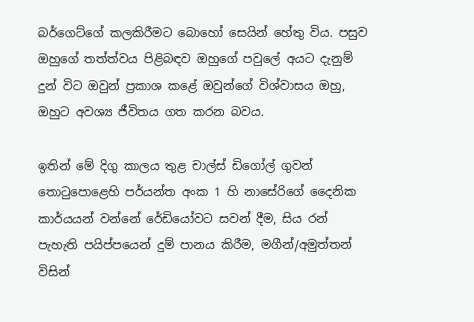බර්ගෙට්ගේ කලකිරීමට බොහෝ සෙයින් හේතු විය. පසුව ඔහුගේ තත්ත්වය පිළිබඳව ඔහුගේ පවුලේ අයට දැනුම් දුන් විට ඔවුන් ප්‍රකාශ කළේ ඔවුන්ගේ විශ්වාසය ඔහු, ඔහුට අවශ්‍ය ජීවිතය ගත කරන බවය.

ඉතින් මේ දිගු කාලය තුළ චාල්ස් ඩිගෝල් ගුවන් තොටුපොළෙහි පර්යන්ත අංක 1 හි නාසේරිගේ දෛනික කාර්යයන් වන්නේ රේඩියෝවට සවන් දීම, සිය රන් පැහැති පයිප්පයෙන් දුම් පානය කිරීම, මගීන්/අමුත්තන් විසින්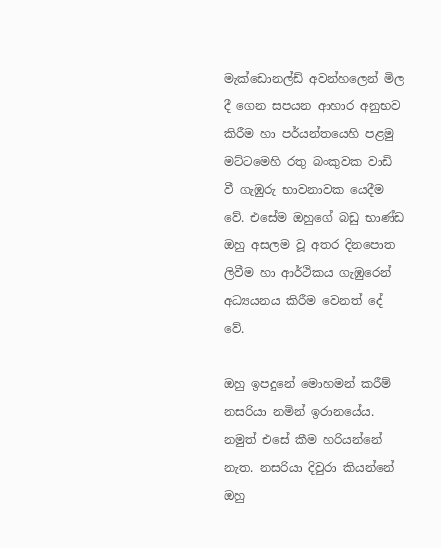මැක්ඩොනල්ඩ් අවන්හලෙන් මිල දී ගෙන සපයන ආහාර අනුභව කිරීම හා පර්යන්තයෙහි පළමු මට්ටමෙහි රතු බංකුවක වාඩි වී ගැඹුරු භාවනාවක යෙදීම වේ. එසේම ඔහුගේ බඩු භාණ්ඩ ඔහු අසලම වූ අතර දිනපොත ලිවීම හා ආර්ථිකය ගැඹුරෙන් අධ්‍යයනය කිරීම වෙනත් දේ වේ.

ඔහු ඉපදුනේ මොහමන් කරීම් නසරියා නමින් ඉරානයේය. නමුත් එසේ කීම හරියන්නේ නැත. නසරියා දිවුරා කියන්නේ ඔහු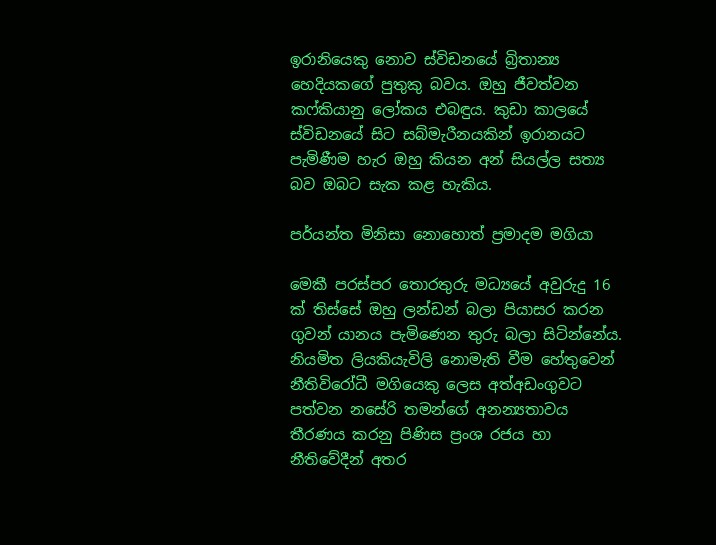ඉරානියෙකු නොව ස්විඩනයේ බ්‍රිතාන්‍ය හෙදියකගේ පුතුකු බවය. ඔහු ජීවත්වන කෆ්කියානු ලෝකය එබඳුය. කුඩා කාලයේ ස්විඩනයේ සිට සබ්මැරීනයකින් ඉරානයට පැමිණීම හැර ඔහු කියන අන් සියල්ල සත්‍ය බව ඔබට සැක කළ හැකිය.

පර්යන්ත මිනිසා නොහොත් ප්‍රමාදම මගියා

මෙකී පරස්පර තොරතුරු මධ්‍යයේ අවුරුදු 16 ක් තිස්සේ ඔහු ලන්ඩන් බලා පියාසර කරන ගුවන් යානය පැමිණෙන තුරු බලා සිටින්නේය. නියමිත ලියකියැවිලි නොමැති වීම හේතුවෙන් නීතිවිරෝධී මගියෙකු ලෙස අත්අඩංගුවට පත්වන නසේරි තමන්ගේ අනන්‍යතාවය තීරණය කරනු පිණිස ප්‍රංශ රජය හා නීතිවේදීන් අතර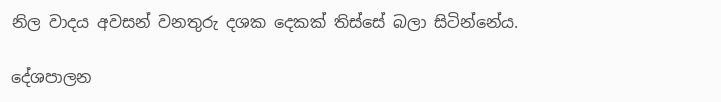නිල වාදය අවසන් වනතුරු දශක දෙකක් තිස්සේ බලා සිටින්නේය.

දේශපාලන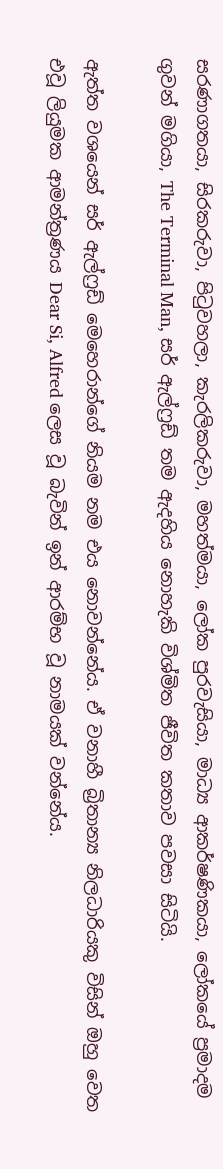සරණාගතයා, සිරකරුවා, පිටුවහලා, කැරලිකරුවා, මහත්මයා, ලෝක පුරවැසියා, මාධ්‍ය ආකර්ෂණිකයා, ලෝකයේ ප්‍රමාදම ගුවන් මගියා, The Terminal Man, සර් ඇල්ෆ්‍රඩ් තම ඇදහිය නොහැකි විශ්මිත ජීවිත කතාව පවසා සිටියි.

ඇත්ත වශයෙන් සර් ඇල්ෆ්‍රඩ් මෙහෙරාන්ගේ නියම නම එය නොවන්නේය. ඒ වනාහී බ්‍රිතාන්‍ය නිලධාරියකු විසින් ඔහු වෙත එවූ ලියුමක ආමන්ත්‍රණය Dear Si, Alfred ලෙස වූ බැවින් ඉන් ආරම්භ වූ නාමයක් වන්නේය.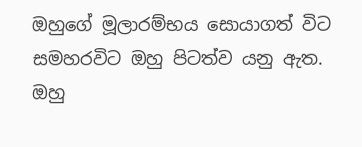ඔහුගේ මූලාරම්භය සොයාගත් විට සමහරවිට ඔහු පිටත්ව යනු ඇත. ඔහු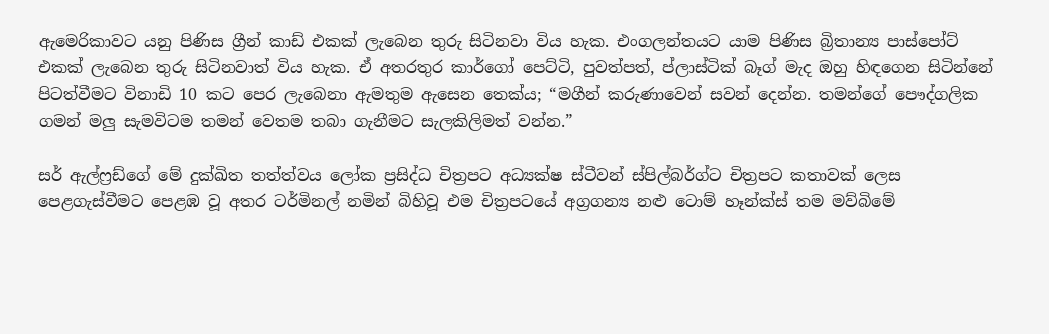ඇමෙරිකාවට යනු පිණිස ග්‍රීන් කාඩ් එකක් ලැබෙන තුරු සිටිනවා විය හැක. එංගලන්තයට යාම පිණිස බ්‍රිතාන්‍ය පාස්පෝට් එකක් ලැබෙන තුරු සිටිනවාත් විය හැක. ඒ අතරතුර කාර්ගෝ පෙට්ටි, පුවත්පත්, ප්ලාස්ටික් බෑග් මැද ඔහු හිඳගෙන සිටින්නේ පිටත්වීමට විනාඩි 10 කට පෙර ලැබෙනා ඇමතුම ඇසෙන තෙක්ය; “මගීන් කරුණාවෙන් සවන් දෙන්න. තමන්ගේ පෞද්ගලික ගමන් මලු සැමවිටම තමන් වෙතම තබා ගැනීමට සැලකිලිමත් වන්න.”

සර් ඇල්ෆ්‍රඩ්ගේ මේ දුක්ඛිත තත්ත්වය ලෝක ප්‍රසිද්ධ චිත්‍රපට අධ්‍යක්ෂ ස්ටීවන් ස්පිල්බර්ග්ට චිත්‍රපට කතාවක් ලෙස පෙළගැස්වීමට පෙළඹ වූ අතර ටර්මිනල් නමින් බිහිවූ එම චිත්‍රපටයේ අග්‍රගන්‍ය නළු ටොම් හෑන්ක්ස් තම මව්බිමේ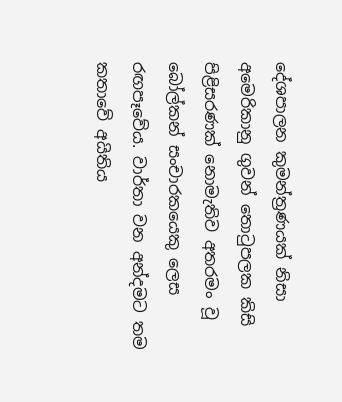දේශපාලන කුමන්ත්‍රණයක් නිසා අමෙරිකානු ගුවන් තොටුපලක කිසි පිළිසරණක් නොමැතිව අතරමං වූ බෝල්කන් සංචාරකයෙකු ලෙස රඟපෑවේය. වාර්තා වන අන්දමට තම කතාවේ අයිතිය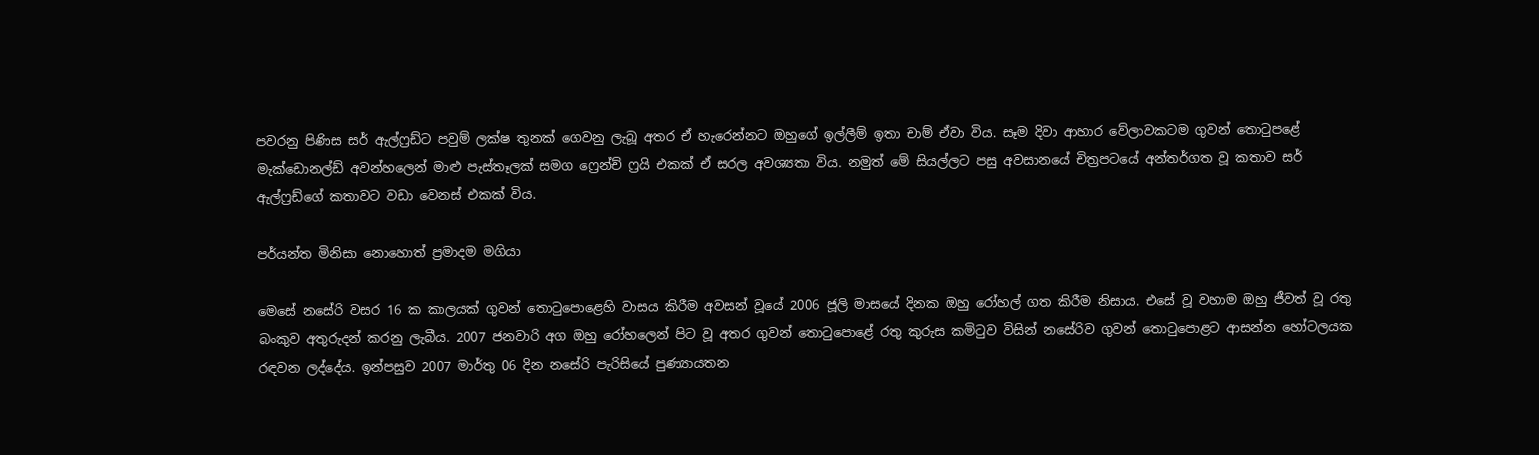පවරනු පිණිස සර් ඇල්ෆ්‍රඩ්ට පවුම් ලක්ෂ තුනක් ගෙවනු ලැබූ අතර ඒ හැරෙන්නට ඔහුගේ ඉල්ලීම් ඉතා චාම් ඒවා විය. සෑම දිවා ආහාර වේලාවකටම ගුවන් තොටුපළේ මැක්ඩොනල්ඩ් අවන්හලෙන් මාළු පැස්තෑලක් සමග ෆ්‍රෙන්ච් ෆ්‍රයි එකක් ඒ සරල අවශ්‍යතා විය. නමුත් මේ සියල්ලට පසු අවසානයේ චිත්‍රපටයේ අන්තර්ගත වූ කතාව සර් ඇල්ෆ්‍රඩ්ගේ කතාවට වඩා වෙනස් එකක් විය.

පර්යන්ත මිනිසා නොහොත් ප්‍රමාදම මගියා

මෙසේ නසේරි වසර 16 ක කාලයක් ගුවන් තොටුපොළෙහි වාසය කිරීම අවසන් වූයේ 2006 ජූලි මාසයේ දිනක ඔහු රෝහල් ගත කිරීම නිසාය. එසේ වූ වහාම ඔහු ජීවත් වූ රතු බංකුව අතුරුදන් කරනු ලැබීය. 2007 ජනවාරි අග ඔහු රෝහලෙන් පිට වූ අතර ගුවන් තොටුපොළේ රතු කුරුස කමිටුව විසින් නසේරිව ගුවන් තොටුපොළට ආසන්න හෝටලයක රඳවන ලද්දේය. ඉන්පසුව 2007 මාර්තු 06 දින නසේරි පැරිසියේ පුණ්‍යායතන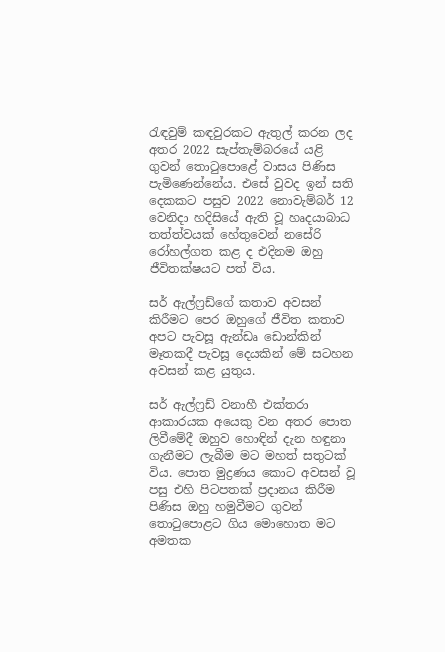රැඳවුම් කඳවුරකට ඇතුල් කරන ලද අතර 2022 සැප්තැම්බරයේ යළි ගුවන් තොටුපොළේ වාසය පිණිස පැමිණෙන්නේය. එසේ වුවද ඉන් සති දෙකකට පසුව 2022 නොවැම්බර් 12 වෙනිදා හදිසියේ ඇති වූ හෘදයාබාධ තත්ත්වයක් හේතුවෙන් නසේරි රෝහල්ගත කළ ද එදිනම ඔහු ජීවිතක්ෂයට පත් විය.

සර් ඇල්ෆ්‍රඩ්ගේ කතාව අවසන් කිරීමට පෙර ඔහුගේ ජීවිත කතාව අපට පැවසූ ඇන්ඩෘ ඩොන්කින් මෑතකදී පැවසූ දෙයකින් මේ සටහන අවසන් කළ යුතුය.

සර් ඇල්ෆ්‍රඩ් වනාහී එක්තරා ආකාරයක අයෙකු වන අතර පොත ලිවීමේදී ඔහුව හොඳින් දැන හඳුනා ගැනීමට ලැබීම මට මහත් සතුටක් විය. පොත මුද්‍රණය කොට අවසන් වූ පසු එහි පිටපතක් ප්‍රදානය කිරීම පිණිස ඔහු හමුවීමට ගුවන් තොටුපොළට ගිය මොහොත මට අමතක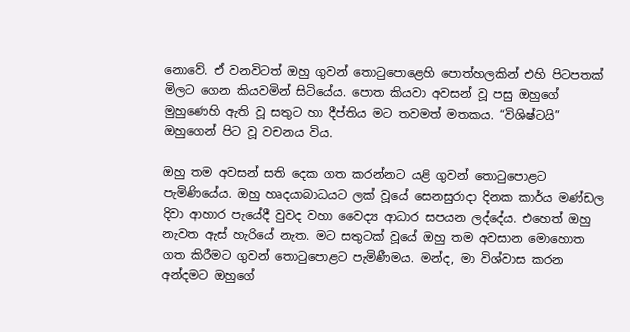නොවේ. ඒ වනවිටත් ඔහු ගුවන් තොටුපොළෙහි පොත්හලකින් එහි පිටපතක් මිලට ගෙන කියවමින් සිටියේය. පොත කියවා අවසන් වූ පසු ඔහුගේ මුහුණෙහි ඇති වූ සතුට හා දීප්තිය මට තවමත් මතකය. “විශිෂ්ටයි” ඔහුගෙන් පිට වූ වචනය විය.

ඔහු තම අවසන් සති දෙක ගත කරන්නට යළි ගුවන් තොටුපොළට පැමිණියේය. ඔහු හෘදයාබාධයට ලක් වූයේ සෙනසුරාදා දිනක කාර්ය මණ්ඩල දිවා ආහාර පැයේදී වුවද වහා වෛද්‍ය ආධාර සපයන ලද්දේය. එහෙත් ඔහු නැවත ඇස් හැරියේ නැත. මට සතුටක් වූයේ ඔහු තම අවසාන මොහොත ගත කිරීමට ගුවන් තොටුපොළට පැමිණීමය. මන්ද, මා විශ්වාස කරන අන්දමට ඔහුගේ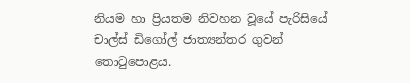නියම හා ප්‍රියතම නිවහන වූයේ පැරිසියේ චාල්ස් ඩිගෝල් ජාත්‍යන්තර ගුවන් තොටුපොළය.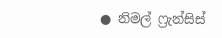● නිමල් ෆ්‍රැන්සිස්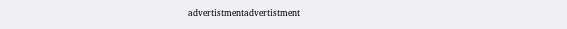advertistmentadvertistment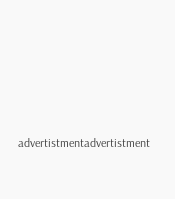advertistmentadvertistment